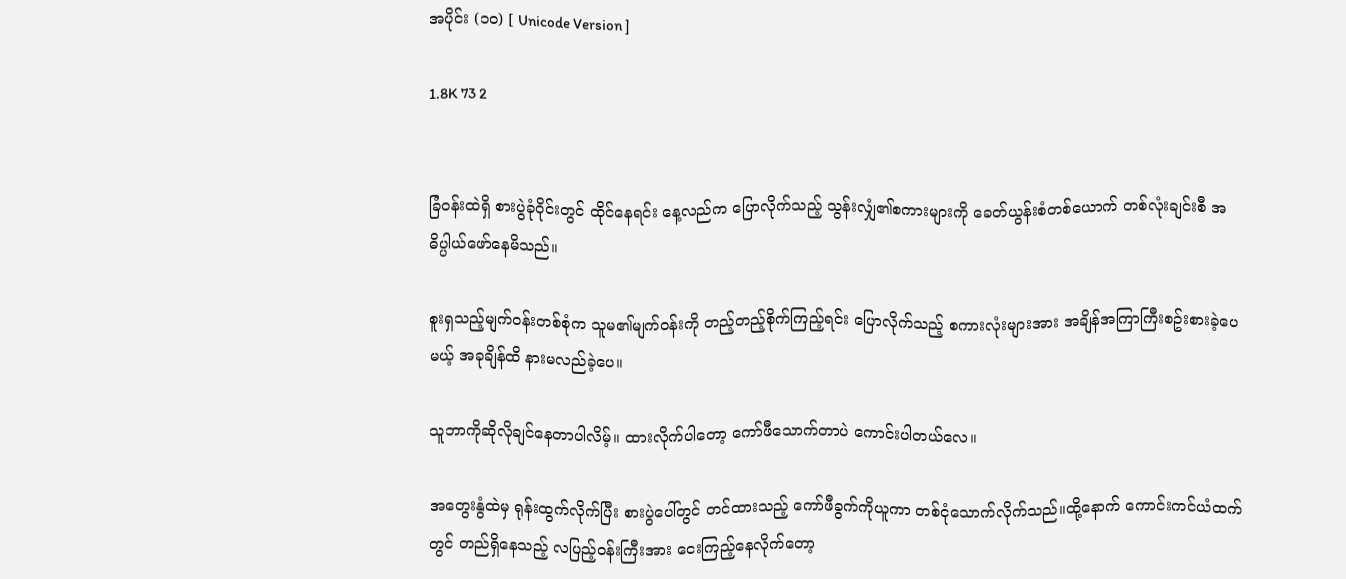အပိုင်း (၁၀) [ Unicode Version ]

1.8K 73 2


ခြံဝန်းထဲရှိ စားပွဲခုံဝိုင်းတွင် ထိုင်နေရင်း နေ့လည်က ပြောလိုက်သည့် သွန်းလျှံ၏စကားများကို ခေတ်ယွန်းစံတစ်ယောက် တစ်လုံးချင်းစီ အဓိပ္ပါယ်ဖော်နေမိသည်။

စူးရှသည့်မျက်ဝန်းတစ်စုံက သူမ၏မျက်ဝန်းကို တည့်တည့်စိုက်ကြည့်ရင်း ပြောလိုက်သည့် စကားလုံးများအား အချိန်အကြာကြီးစဥ်းစားခဲ့ပေမယ့် အခုချိန်ထိ နားမလည်ခဲ့ပေ။

သူဘာကိုဆိုလိုချင်နေတာပါလိမ့်။ ထားလိုက်ပါတော့ ကော်ဖီသောက်တာပဲ ကောင်းပါတယ်လေ။

အတွေးနွံထဲမှ ရုန်းထွက်လိုက်ပြီး စားပွဲပေါ်တွင် တင်ထားသည့် ကော်ဖီခွက်ကိုယူကာ တစ်ငုံသောက်လိုက်သည်။ထို့နောက် ကောင်းကင်ယံထက်တွင် တည်ရှိနေသည့် လပြည့်ဝန်းကြီးအား ငေးကြည့်နေလိုက်တော့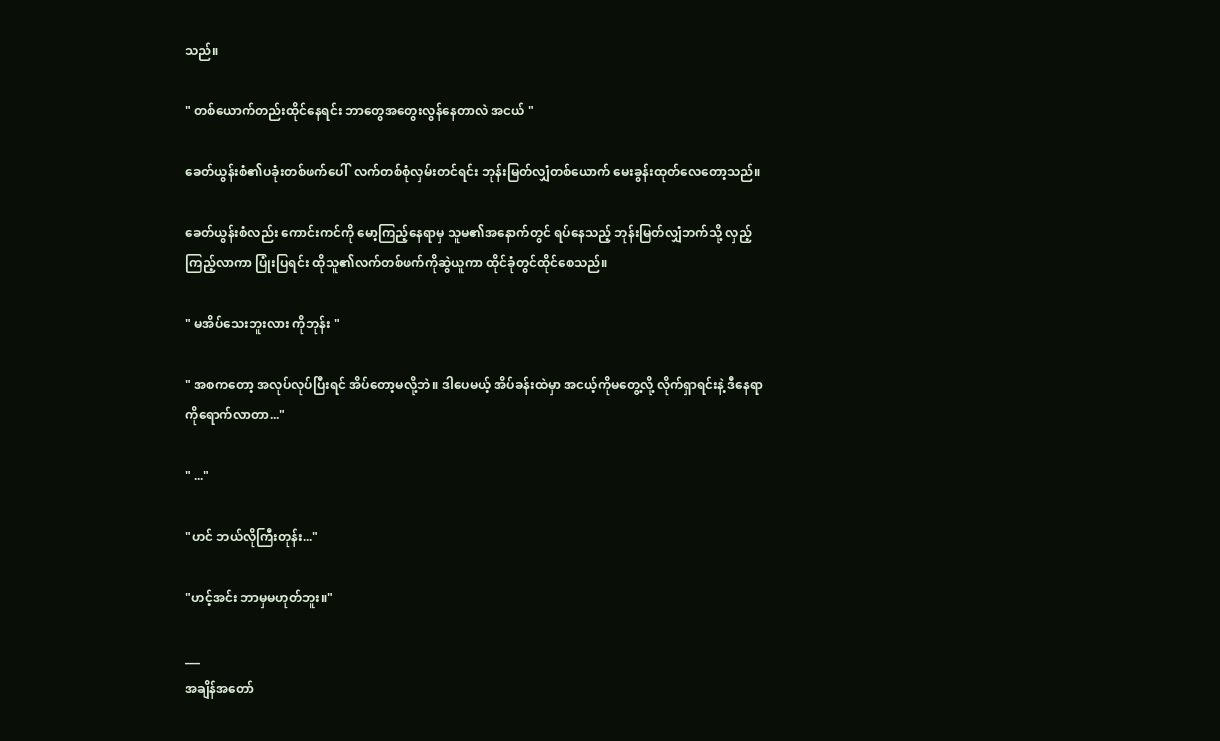သည်။

" တစ်ယောက်တည်းထိုင်နေရင်း ဘာတွေအတွေးလွန်နေတာလဲ အငယ် "

ခေတ်ယွန်းစံ၏ပခုံးတစ်ဖက်ပေါ်  လက်တစ်စုံလှမ်းတင်ရင်း ဘုန်းမြတ်လျှံတစ်ယောက် မေးခွန်းထုတ်လေတော့သည်။

ခေတ်ယွန်းစံလည်း ကောင်းကင်ကို မော့ကြည့်နေရာမှ သူမ၏အနောက်တွင် ရပ်နေသည့် ဘုန်းမြတ်လျှံဘက်သို့ လှည့်ကြည့်လာကာ ပြုံးပြရင်း ထိုသူ၏လက်တစ်ဖက်ကိုဆွဲယူကာ ထိုင်ခုံတွင်ထိုင်စေသည်။

" မအိပ်သေးဘူးလား ကိုဘုန်း "

" အစကတော့ အလုပ်လုပ်ပြီးရင် အိပ်တော့မလို့ဘဲ။ ဒါပေမယ့် အိပ်ခန်းထဲမှာ အငယ့်ကိုမတွေ့လို့ လိုက်ရှာရင်းနဲ့ ဒီနေရာကိုရောက်လာတာ..."

" ..."

"ဟင် ဘယ်လိုကြီးတုန်း..."

"ဟင့်အင်း ဘာမှမဟုတ်ဘူး။"

___
အချိန်အတော်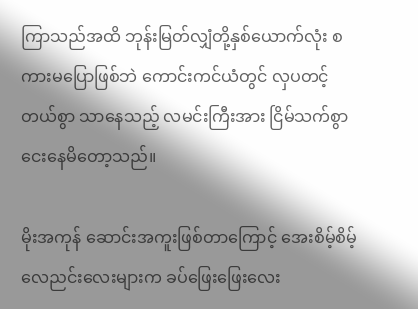ကြာသည်အထိ ဘုန်းမြတ်လျှံတို့နှစ်ယောက်လုံး စကားမပြောဖြစ်ဘဲ ကောင်းကင်ယံတွင် လှပတင့်တယ်စွာ သာနေသည့် လမင်းကြီးအား ငြိမ်သက်စွာငေးနေမိတော့သည်။

မိုးအကုန် ဆောင်းအကူးဖြစ်တာကြောင့် အေးစိမ့်စိမ့် လေညင်းလေးများက ခပ်ဖြေးဖြေးလေး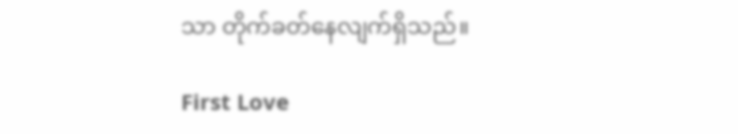သာ တိုက်ခတ်နေလျက်ရှိသည်။

First Love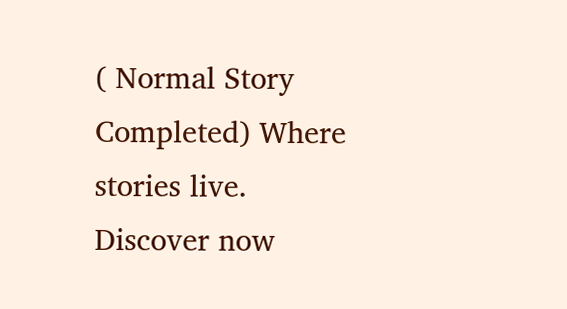( Normal Story Completed) Where stories live. Discover now